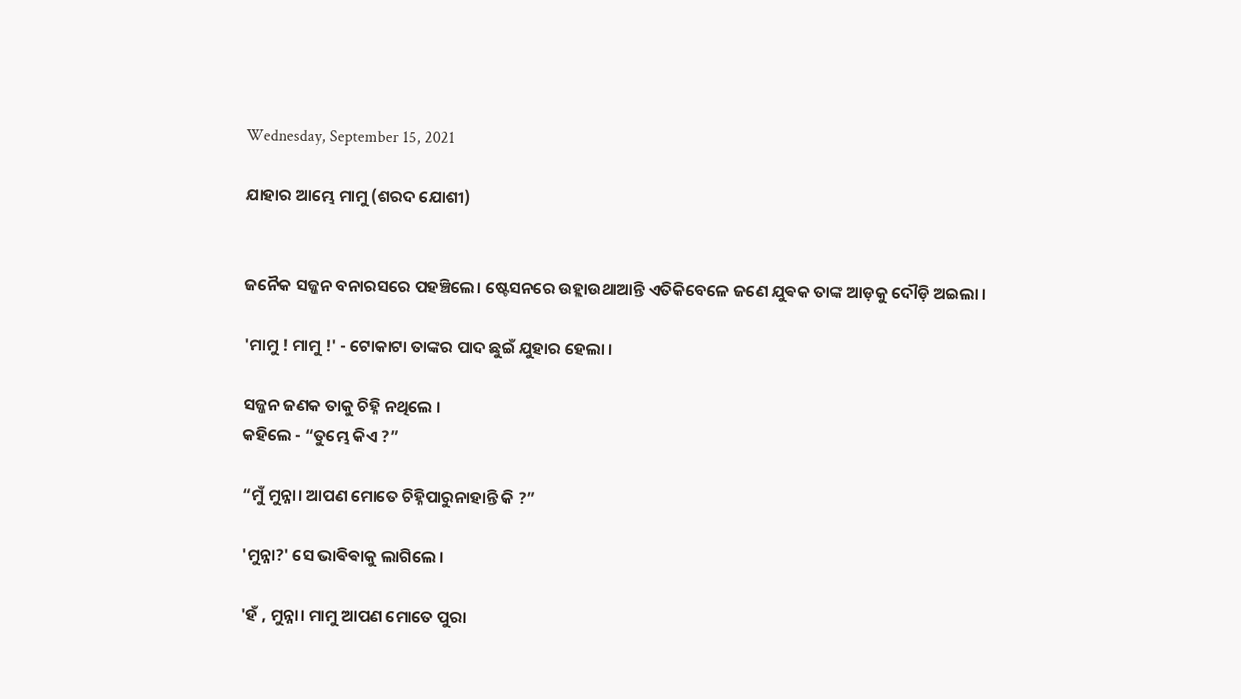Wednesday, September 15, 2021

ଯାହାର ଆମ୍ଭେ ମାମୁ (ଶରଦ ଯୋଶୀ)


ଜନୈକ ସଜ୍ଜନ ବନାରସରେ ପହଞ୍ଚିଲେ। ଷ୍ଟେସନରେ ଉହ୍ଲାଉଥାଆନ୍ତି ଏତିକିବେଳେ ଜଣେ ଯୁଵକ ତାଙ୍କ ଆଡ଼କୁ ଦୌଡ଼ି ଅଇଲା ।

'ମାମୁ ! ମାମୁ !' - ଟୋକାଟା ତାଙ୍କର ପାଦ ଛୁଇଁ ଯୁହାର ହେଲା ।

ସଜ୍ଜନ ଜଣକ ତାକୁ ଚିହ୍ନି ନଥିଲେ ।
କହିଲେ - “ତୁମ୍ଭେ କିଏ ?”

“ମୁଁ ମୁନ୍ନା। ଆପଣ ମୋତେ ଚିହ୍ନିପାରୁନାହାନ୍ତି କି ?”

'ମୁନ୍ନା?' ସେ ଭାଵିଵାକୁ ଲାଗିଲେ ।

'ହଁ , ମୁନ୍ନା। ମାମୁ ଆପଣ ମୋତେ ପୁରା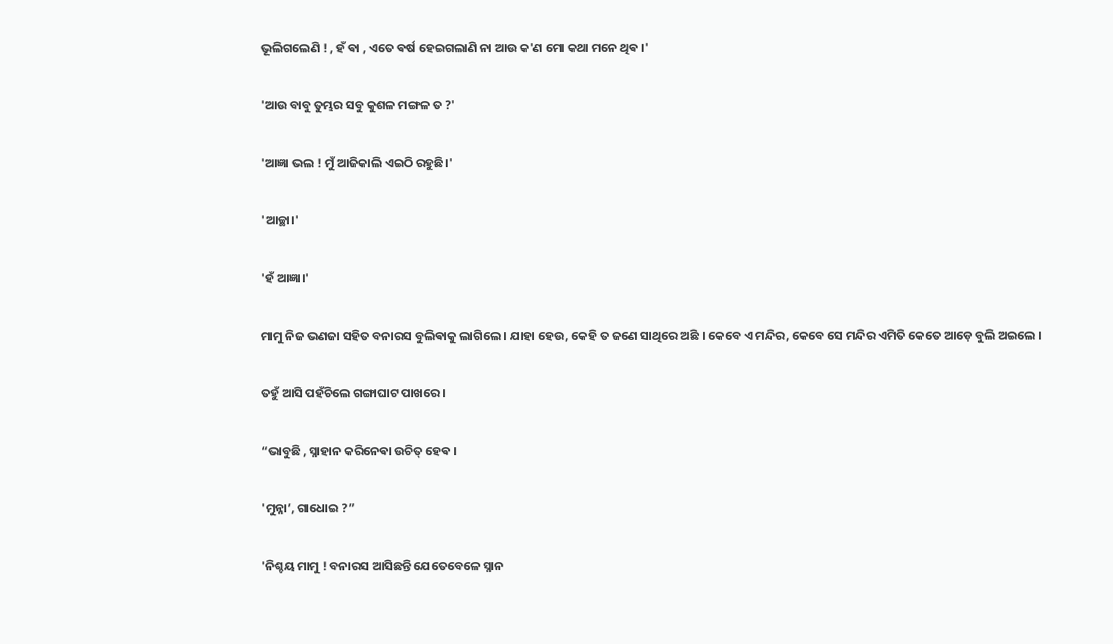ଭୂଲିଗଲେଣି ! , ହଁ ଵା , ଏତେ ଵର୍ଷ ହେଇଗଲାଣି ନା ଆଉ କ'ଣ ମୋ କଥା ମନେ ଥିଵ ।'

'ଆଉ ବାବୁ ତୁମ୍ଭର ସବୁ କୁଶଳ ମଙ୍ଗଳ ତ ?'

'ଆଜ୍ଞା ଭଲ ! ମୁଁ ଆଜିକାଲି ଏଇଠି ରହୁଛି।'

'ଆଚ୍ଛା।'

'ହଁ ଆଜ୍ଞା।'

ମାମୁ ନିଜ ଭଣଜା ସହିତ ବନାରସ ବୁଲିଵାକୁ ଲାଗିଲେ । ଯାହା ହେଉ, କେହି ତ ଜଣେ ସାଥିରେ ଅଛି ।‌ କେବେ ଏ ମନ୍ଦିର, କେବେ ସେ ମନ୍ଦିର ଏମିତି କେତେ ଆଡ଼େ ବୁଲି ଅଇଲେ ।

ତହୁଁ ଆସି ପହଁଚିଲେ ଗଙ୍ଗାଘାଟ ପାଖରେ ।

“ଭାବୁଛି , ସ୍ନାହାନ କରିନେଵା ଉଚିତ୍ ହେଵ ।

'ମୁନ୍ନା’, ଗାଧୋଇ ?”

'ନିଶ୍ଚୟ ମାମୁ ! ବନାରସ ଆସିଛନ୍ତି ଯେତେବେଳେ ସ୍ନାନ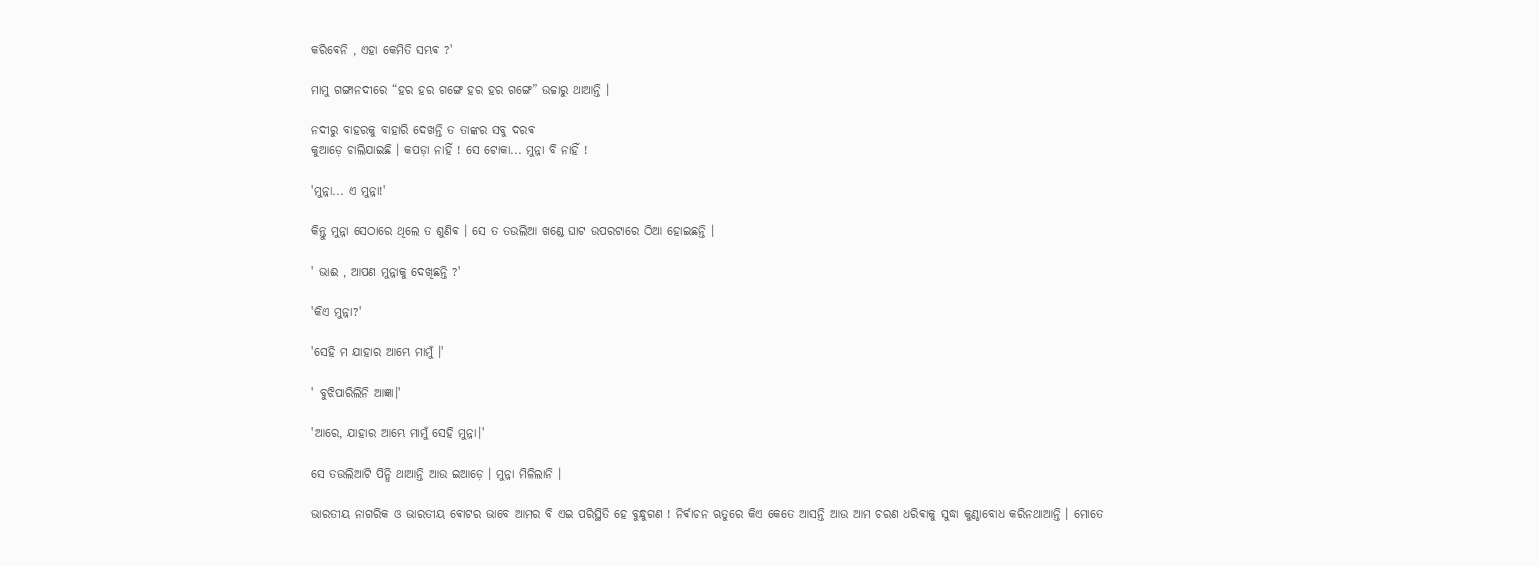କରିଵେନି , ଏହା କେମିତି ସମ୍ଭଵ ?'

ମାମୁ ଗଙ୍ଗାନଦୀରେ “ହର ହର ଗଙ୍ଗେ ହର ହର ଗଙ୍ଗେ” ଉଚ୍ଚାରୁ ଥାଆନ୍ତି ।

ନଦୀରୁ ବାହରକୁ ବାହାରି ଦେଖନ୍ତି ତ ତାଙ୍କର ସବୁ ଦରଵ
କୁଆଡ଼େ ଚାଲିଯାଇଛି । କପଡ଼ା ନାହିଁ ! ସେ ଟୋକା... ମୁନ୍ନା ବି ନାହିଁ !

'ମୁନ୍ନା... ଏ ମୁନ୍ନା!'

କିନ୍ତୁ ମୁନ୍ନା ସେଠାରେ ଥିଲେ ତ ଶୁଣିଵ । ସେ ତ ତଉଲିଆ ଖଣ୍ଡେ ଘାଟ ଉପରଟାରେ ଠିଆ ହୋଇଛନ୍ତି ।

' ଭାଈ , ଆପଣ ମୁନ୍ନାକୁ ଦେଖିଛନ୍ତି ?'

'କିଏ ମୁନ୍ନା?'

'ସେହି ମ ଯାହାର ଆମ୍ଭେ ମାମୁଁ ।'

' ବୁଝିପାରିଲିନି ଆଜ୍ଞା।'

'ଆରେ, ଯାହାର ଆମ୍ଭେ ମାମୁଁ ସେହି ମୁନ୍ନା।'

ସେ ତଉଲିଆଟି ପିନ୍ଧି ଥାଆନ୍ତି ଆଉ ଇଆଡ଼େ । ମୁନ୍ନା ମିଳିଲାନି ।

ଭାରତୀୟ ନାଗରିକ ଓ ଭାରତୀୟ ଵୋଟର ଭାବେ ଆମର ବି ଏଇ ପରିସ୍ଥିତି ହେ ବୁନ୍ଧୁଗଣ ! ନିର୍ଵାଚନ ଋତୁରେ କିଏ କେତେ ଆସନ୍ତି ଆଉ ଆମ ଚରଣ ଧରିଵାକୁ ସୁଦ୍ଧା କୁଣ୍ଠାବୋଧ କରିନଥାଆନ୍ତି । ମୋତେ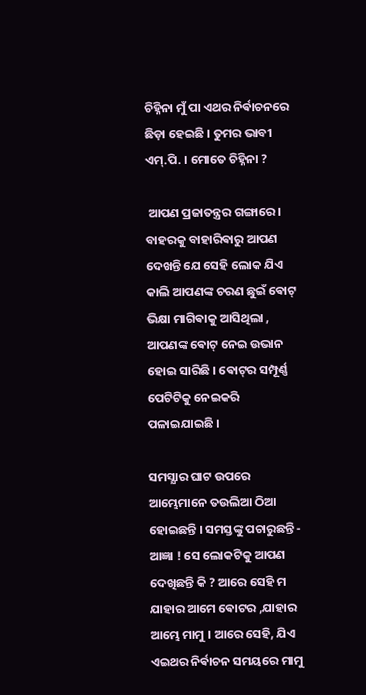ଚିହ୍ନିନା ମୁଁ ପା ଏଥର ନିର୍ଵାଚନରେ ଛିଡ଼ା ହେଇଛି । ତୁମର ଭାବୀ ଏମ୍.ପି. । ମୋତେ ଚିହ୍ନିନା ?

 ଆପଣ ପ୍ରଜାତନ୍ତ୍ରର ଗଙ୍ଗାରେ । ବାହରକୁ ବାହାରିଵାରୁ ଆପଣ ଦେଖନ୍ତି ଯେ ସେହି ଲୋକ ଯିଏ କାଲି ଆପଣଙ୍କ ଚରଣ ଛୁଇଁ ଵୋଟ୍ ଭିକ୍ଷା ମାଗିଵାକୁ ଆସିଥିଲା , ଆପଣଙ୍କ ଵୋଟ୍ ନେଇ ଉଭାନ ହୋଇ ସାରିଛି । ଵୋଟ୍‌ର ସମ୍ପୂର୍ଣ୍ଣ ପେଟିଟିକୁ ନେଇକରି ପଳାଇଯାଇଛି ।

ସମସ୍ଯାର ଘାଟ ଉପରେ ଆମ୍ଭେମାନେ ତଉଲିଆ ଠିଆ ହୋଇଛନ୍ତି । ସମସ୍ତଙ୍କୁ ପଚାରୁଛନ୍ତି - ଆଜ୍ଞା ! ସେ ଲୋକଟିକୁ ଆପଣ ଦେଖିଛନ୍ତି କି ? ଆରେ ସେହି ମ ଯାହାର ଆମେ ଵୋଟର ,ଯାହାର ଆମ୍ଭେ ମାମୁ । ଆରେ ସେହି, ଯିଏ ଏଇଥର ନିର୍ଵାଚନ ସମୟରେ ମାମୁ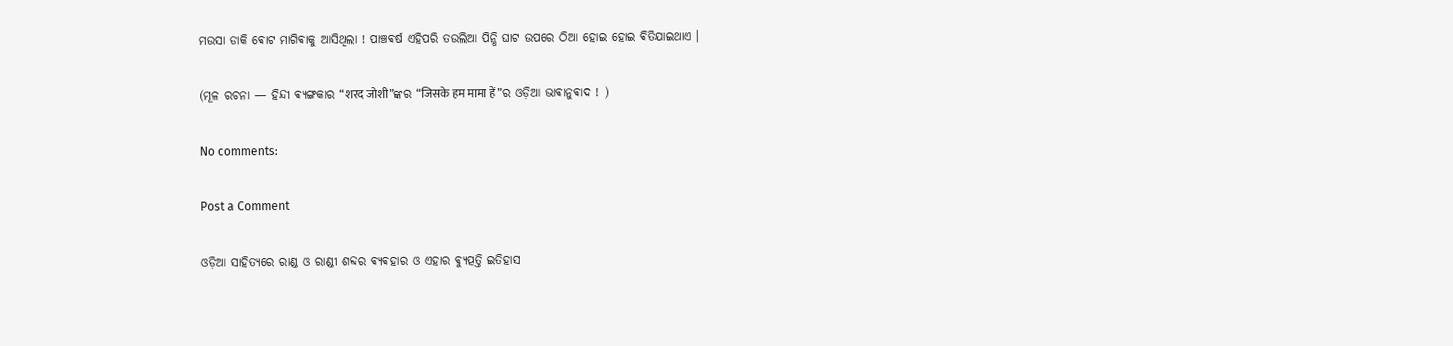ମଉସା ଡାକି ଵୋଟ ମାଗିଵାକୁ ଆସିଥିଲା ! ପାଞ୍ଚଵର୍ଷ ଏହିପରି ତଉଲିଆ ପିନ୍ଧି ଘାଟ ଉପରେ ଠିଆ ହୋଇ ହୋଇ ଵିତିଯାଇଥାଏ ।

(ମୂଳ ରଚନା — ହିନ୍ଦୀ ଵ୍ୟଙ୍ଗକାର “शरद जोशी”ଙ୍କର “जिसके हम मामा हें”ର ଓଡ଼ିଆ ଭାଵାନୁଵାଦ ! )

No comments:

Post a Comment

ଓଡ଼ିଆ ସାହିତ୍ୟରେ ରାଣ୍ଡ ଓ ରାଣ୍ଡୀ ଶବ୍ଦର ଵ୍ୟଵହାର ଓ ଏହାର ଵ୍ୟୁତ୍ପତ୍ତି ଇତିହାସ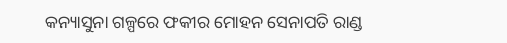କନ୍ୟାସୁନା ଗଳ୍ପରେ ଫକୀର ମୋହନ ସେନାପତି ରାଣ୍ଡ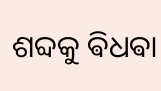ଶବ୍ଦକୁ ଵିଧଵା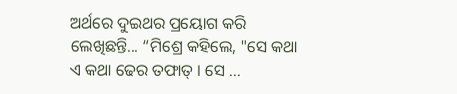ଅର୍ଥରେ ଦୁଇଥର ପ୍ରୟୋଗ କରି ଲେଖିଛନ୍ତି... “ମିଶ୍ରେ କହିଲେ, "ସେ କଥା ଏ କଥା ଢେର ତଫାତ୍ । ସେ ...